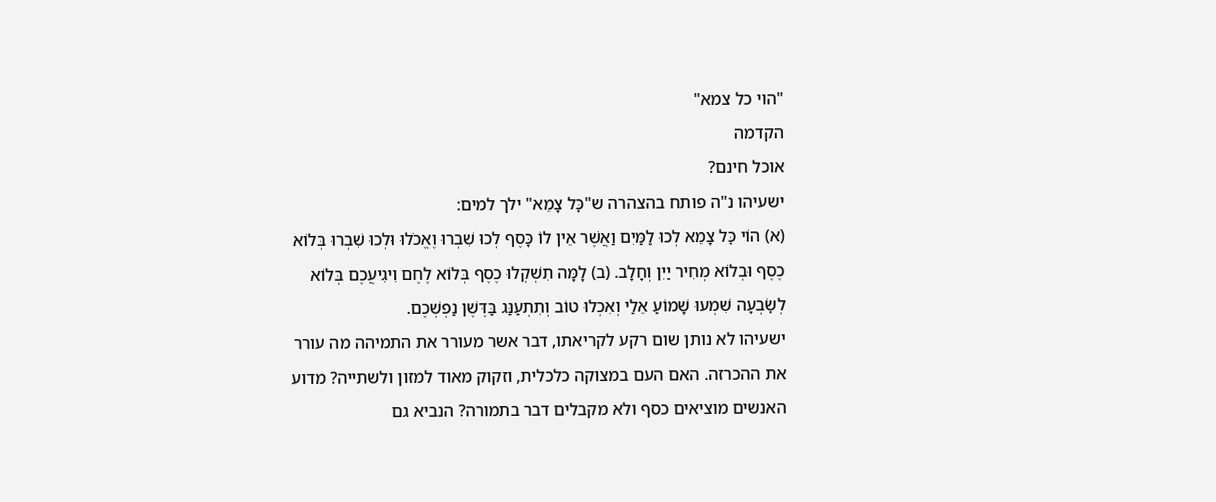"הוי כל צמא"
הקדמה
אוכל חינם?
ישעיהו נ"ה פותח בהצהרה ש"כׇּל צָמֵא" ילך למים:
(א) הוֹי כׇּל צָמֵא לְכוּ לַמַּיִם וַאֲשֶׁר אֵין לוֹ כָּסֶף לְכוּ שִׁבְרוּ וֶאֱכֹלוּ וּלְכוּ שִׁבְרוּ בְּלוֹא כֶסֶף וּבְלוֹא מְחִיר יַיִן וְחָלָב. (ב) לָמָּה תִשְׁקְלוּ כֶסֶף בְּלוֹא לֶחֶם וִיגִיעֲכֶם בְּלוֹא לְשׇׂבְעָה שִׁמְעוּ שָׁמוֹעַ אֵלַי וְאִכְלוּ טוֹב וְתִתְעַנַּג בַּדֶּשֶׁן נַפְשְׁכֶם.
ישעיהו לא נותן שום רקע לקריאתו, דבר אשר מעורר את התמיהה מה עורר את ההכרזה. האם העם במצוקה כלכלית, וזקוק מאוד למזון ולשתייה? מדוע האנשים מוציאים כסף ולא מקבלים דבר בתמורה? הנביא גם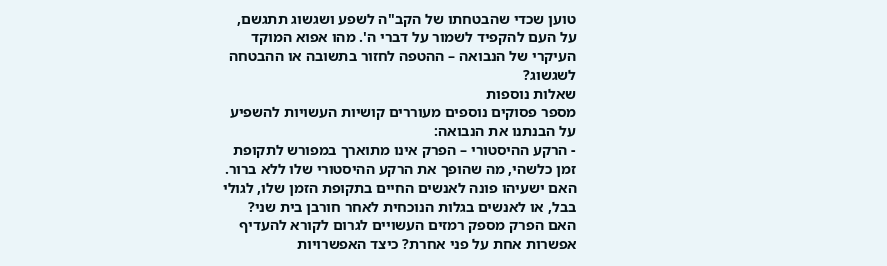טוען שכדי שהבטחתו של הקב"ה לשפע ושגשוג תתגשם, על העם להקפיד לשמור על דברי ה'. מהו אפוא המוקד העיקרי של הנבואה – ההטפה לחזור בתשובה או ההבטחה לשגשוג?
שאלות נוספות
מספר פסוקים נוספים מעוררים קושיות העשויות להשפיע על הבנתנו את הנבואה:
- הרקע ההיסטורי – הפרק אינו מתוארך במפורש לתקופת זמן כלשהי, מה שהופך את הרקע ההיסטורי שלו ללא ברור. האם ישעיהו פונה לאנשים החיים בתקופת הזמן שלו, לגולי בבל, או לאנשים בגלות הנוכחית לאחר חורבן בית שני? האם הפרק מספק רמזים העשויים לגרום לקורא להעדיף אפשרות אחת על פני אחרת? כיצד האפשרויות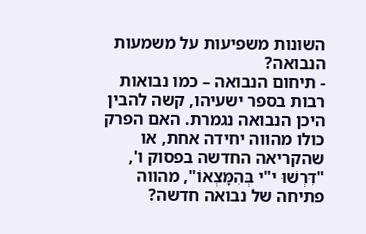השונות משפיעות על משמעות הנבואה?
- תיחום הנבואה – כמו נבואות רבות בספר ישעיהו, קשה להבין היכן הנבואה נגמרת. האם הפרק כולו מהווה יחידה אחת, או שהקריאה החדשה בפסוק ו', "דִּרְשׁוּ י"י בְּהִמָּצְאוֹ", מהווה פתיחה של נבואה חדשה?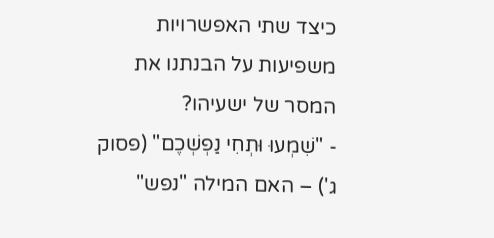כיצד שתי האפשרויות משפיעות על הבנתנו את המסר של ישעיהו?
- "שִׁמְעוּ וּתְחִי נַפְשְׁכֶם" (פסוק ג') – האם המילה "נפש"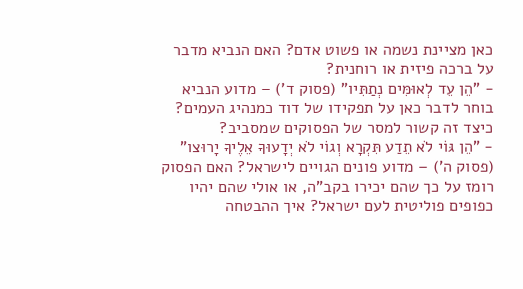כאן מציינת נשמה או פשוט אדם? האם הנביא מדבר על ברכה פיזית או רוחנית?
- "הֵן עֵד לְאוּמִּים נְתַתִּיו" (פסוק ד') – מדוע הנביא בוחר לדבר כאן על תפקידו של דוד כמנהיג העמים? כיצד זה קשור למסר של הפסוקים שמסביב?
- "הֵן גּוֹי לֹא תֵדַע תִּקְרָא וְגוֹי לֹא יְדָעוּךָ אֵלֶיךָ יָרוּצו" (פסוק ה') – מדוע פונים הגויים לישראל? האם הפסוק רומז על כך שהם יכירו בקב"ה, או אולי שהם יהיו כפופים פוליטית לעם ישראל? איך ההבטחה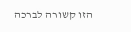הזו קשורה לברכה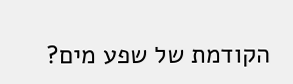הקודמת של שפע מים?